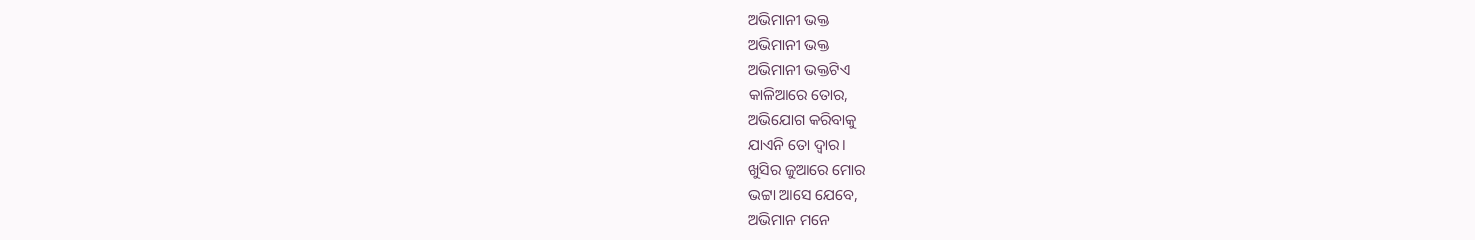ଅଭିମାନୀ ଭକ୍ତ
ଅଭିମାନୀ ଭକ୍ତ
ଅଭିମାନୀ ଭକ୍ତଟିଏ
କାଳିଆରେ ତୋର,
ଅଭିଯୋଗ କରିବାକୁ
ଯାଏନି ତୋ ଦ୍ୱାର।
ଖୁସିର ଜୁଆରେ ମୋର
ଭଟ୍ଟା ଆସେ ଯେବେ,
ଅଭିମାନ ମନେ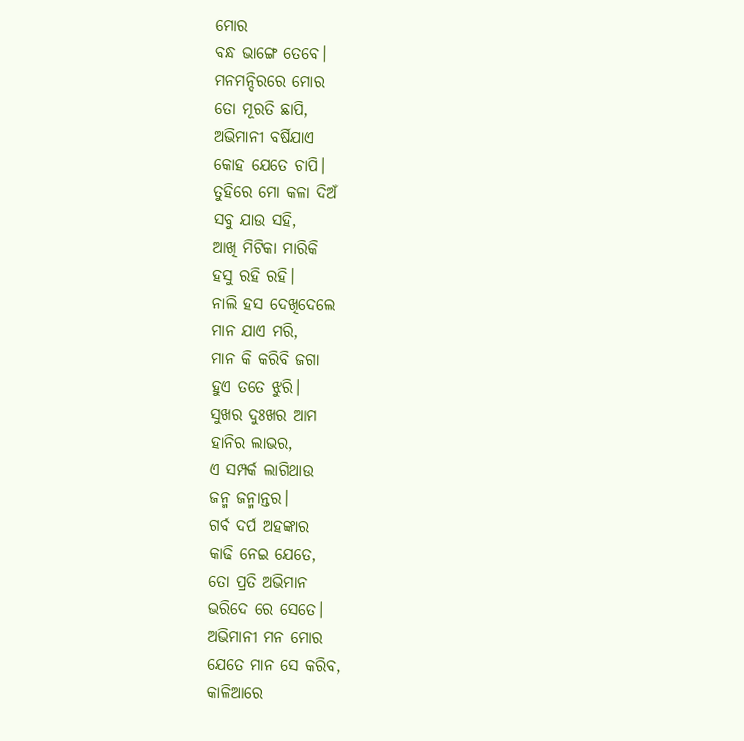ମୋର
ବନ୍ଧ ଭାଙ୍ଗେ ତେବେ।
ମନମନ୍ଦିରରେ ମୋର
ତୋ ମୂରତି ଛାପି,
ଅଭିମାନୀ ବର୍ଷିଯାଏ
କୋହ ଯେତେ ଚାପି।
ତୁହିରେ ମୋ କଳା ଦିଅଁ
ସବୁ ଯାଉ ସହି,
ଆଖି ମିଟିକା ମାରିକି
ହସୁ ରହି ରହି।
ନାଲି ହସ ଦେଖିଦେଲେ
ମାନ ଯାଏ ମରି,
ମାନ କି କରିବି ଜଗା
ହୁଏ ତତେ ଝୁରି।
ସୁଖର ଦୁଃଖର ଆମ
ହାନିର ଲାଭର,
ଏ ସମ୍ପର୍କ ଲାଗିଥାଉ
ଜନ୍ମ ଜନ୍ମାନ୍ତର।
ଗର୍ବ ଦର୍ପ ଅହଙ୍କାର
କାଢି ନେଇ ଯେତେ,
ତୋ ପ୍ରତି ଅଭିମାନ
ଭରିଦେ ରେ ସେତେ।
ଅଭିମାନୀ ମନ ମୋର
ଯେତେ ମାନ ସେ କରିବ,
କାଳିଆରେ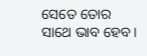ସେତେ ତୋର
ସାଥେ ଭାବ ହେବ।